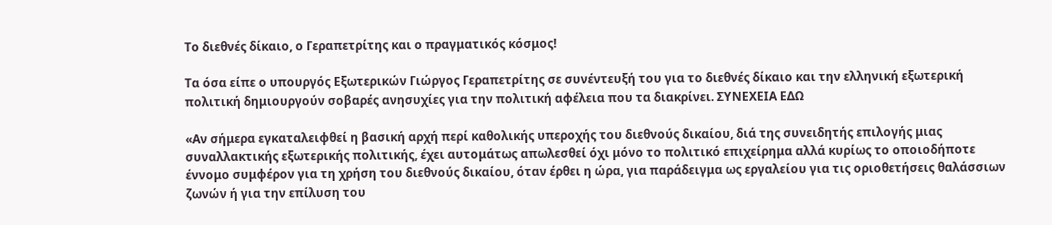Το διεθνές δίκαιο, ο Γεραπετρίτης και ο πραγματικός κόσμος!

Τα όσα είπε ο υπουργός Εξωτερικών Γιώργος Γεραπετρίτης σε συνέντευξή του για το διεθνές δίκαιο και την ελληνική εξωτερική πολιτική δημιουργούν σοβαρές ανησυχίες για την πολιτική αφέλεια που τα διακρίνει. ΣΥΝΕΧΕΙΑ ΕΔΩ

«Αν σήμερα εγκαταλειφθεί η βασική αρχή περί καθολικής υπεροχής του διεθνούς δικαίου, διά της συνειδητής επιλογής μιας συναλλακτικής εξωτερικής πολιτικής, έχει αυτομάτως απωλεσθεί όχι μόνο το πολιτικό επιχείρημα αλλά κυρίως το οποιοδήποτε έννομο συμφέρον για τη χρήση του διεθνούς δικαίου, όταν έρθει η ώρα, για παράδειγμα ως εργαλείου για τις οριοθετήσεις θαλάσσιων ζωνών ή για την επίλυση του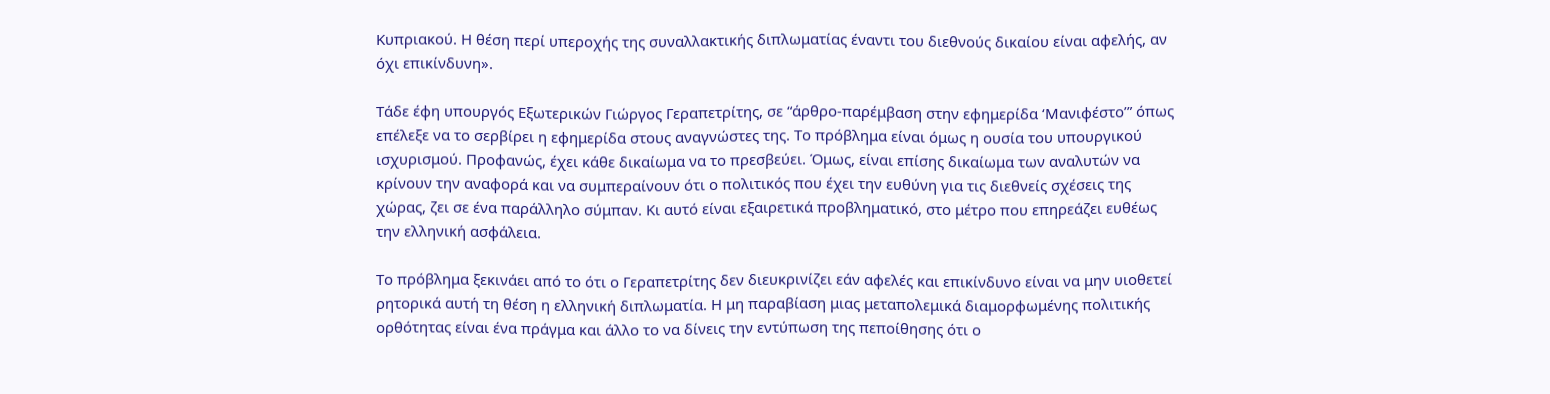Κυπριακού. Η θέση περί υπεροχής της συναλλακτικής διπλωματίας έναντι του διεθνούς δικαίου είναι αφελής, αν όχι επικίνδυνη».

Τάδε έφη υπουργός Εξωτερικών Γιώργος Γεραπετρίτης, σε “άρθρο-παρέμβαση στην εφημερίδα ‘Μανιφέστο’” όπως επέλεξε να το σερβίρει η εφημερίδα στους αναγνώστες της. Το πρόβλημα είναι όμως η ουσία του υπουργικού ισχυρισμού. Προφανώς, έχει κάθε δικαίωμα να το πρεσβεύει. Όμως, είναι επίσης δικαίωμα των αναλυτών να κρίνουν την αναφορά και να συμπεραίνουν ότι ο πολιτικός που έχει την ευθύνη για τις διεθνείς σχέσεις της χώρας, ζει σε ένα παράλληλο σύμπαν. Κι αυτό είναι εξαιρετικά προβληματικό, στο μέτρο που επηρεάζει ευθέως την ελληνική ασφάλεια.

Το πρόβλημα ξεκινάει από το ότι ο Γεραπετρίτης δεν διευκρινίζει εάν αφελές και επικίνδυνο είναι να μην υιοθετεί ρητορικά αυτή τη θέση η ελληνική διπλωματία. Η μη παραβίαση μιας μεταπολεμικά διαμορφωμένης πολιτικής ορθότητας είναι ένα πράγμα και άλλο το να δίνεις την εντύπωση της πεποίθησης ότι ο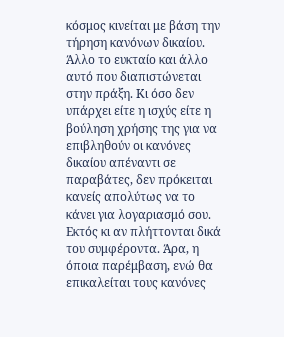κόσμος κινείται με βάση την τήρηση κανόνων δικαίου. Άλλο το ευκταίο και άλλο αυτό που διαπιστώνεται στην πράξη. Κι όσο δεν υπάρχει είτε η ισχύς είτε η βούληση χρήσης της για να επιβληθούν οι κανόνες δικαίου απέναντι σε παραβάτες, δεν πρόκειται κανείς απολύτως να το κάνει για λογαριασμό σου. Εκτός κι αν πλήττονται δικά του συμφέροντα. Άρα, η όποια παρέμβαση, ενώ θα επικαλείται τους κανόνες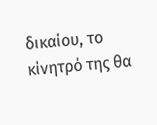δικαίου, το κίνητρό της θα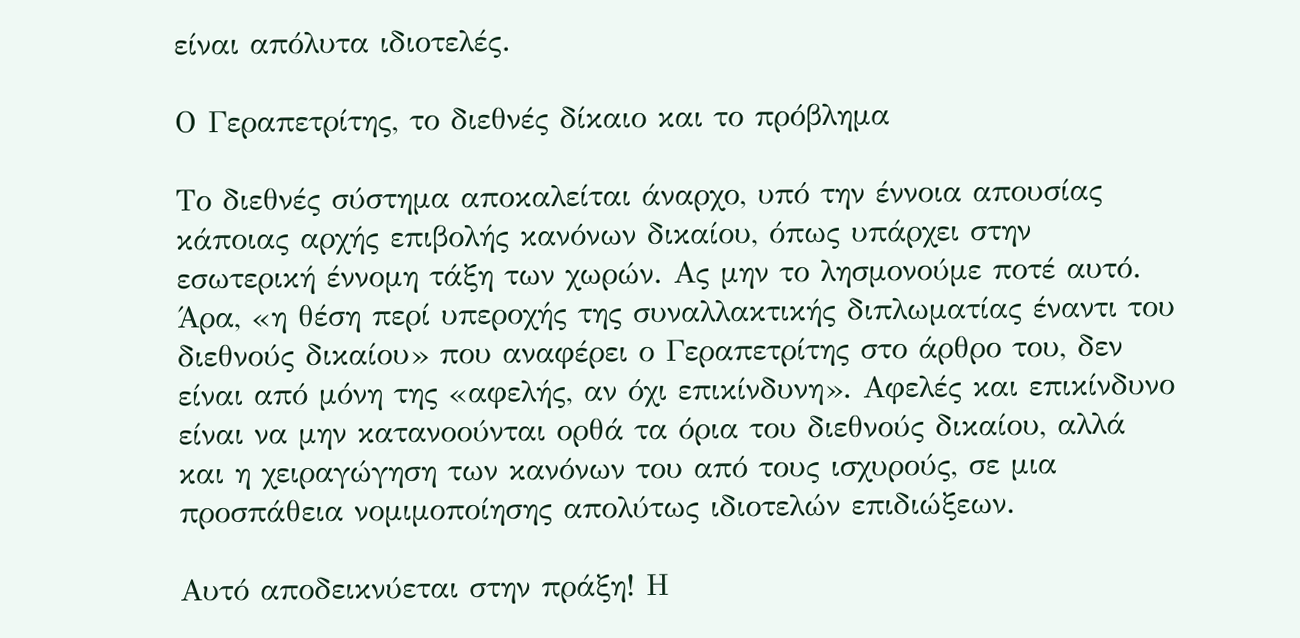είναι απόλυτα ιδιοτελές.

Ο Γεραπετρίτης, το διεθνές δίκαιο και το πρόβλημα

Το διεθνές σύστημα αποκαλείται άναρχο, υπό την έννοια απουσίας κάποιας αρχής επιβολής κανόνων δικαίου, όπως υπάρχει στην εσωτερική έννομη τάξη των χωρών. Ας μην το λησμονούμε ποτέ αυτό. Άρα, «η θέση περί υπεροχής της συναλλακτικής διπλωματίας έναντι του διεθνούς δικαίου» που αναφέρει ο Γεραπετρίτης στο άρθρο του, δεν είναι από μόνη της «αφελής, αν όχι επικίνδυνη». Αφελές και επικίνδυνο είναι να μην κατανοούνται ορθά τα όρια του διεθνούς δικαίου, αλλά και η χειραγώγηση των κανόνων του από τους ισχυρούς, σε μια προσπάθεια νομιμοποίησης απολύτως ιδιοτελών επιδιώξεων.

Αυτό αποδεικνύεται στην πράξη! Η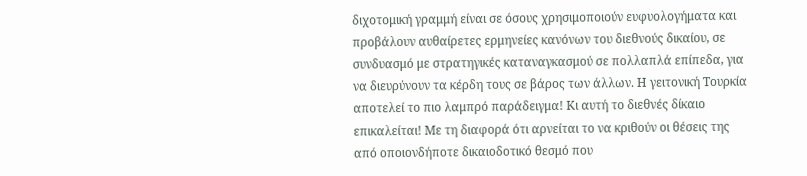διχοτομική γραμμή είναι σε όσους χρησιμοποιούν ευφυολογήματα και προβάλουν αυθαίρετες ερμηνείες κανόνων του διεθνούς δικαίου, σε συνδυασμό με στρατηγικές καταναγκασμού σε πολλαπλά επίπεδα, για να διευρύνουν τα κέρδη τους σε βάρος των άλλων. Η γειτονική Τουρκία αποτελεί το πιο λαμπρό παράδειγμα! Κι αυτή το διεθνές δίκαιο επικαλείται! Με τη διαφορά ότι αρνείται το να κριθούν οι θέσεις της από οποιονδήποτε δικαιοδοτικό θεσμό που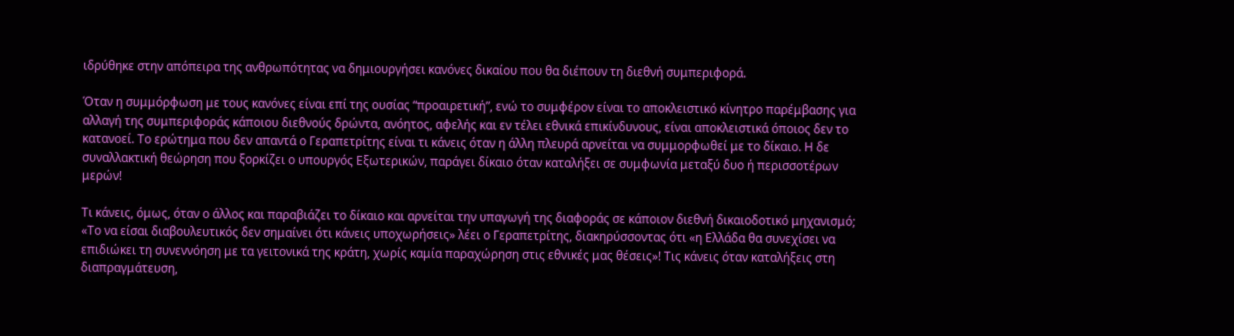ιδρύθηκε στην απόπειρα της ανθρωπότητας να δημιουργήσει κανόνες δικαίου που θα διέπουν τη διεθνή συμπεριφορά.

Όταν η συμμόρφωση με τους κανόνες είναι επί της ουσίας “προαιρετική”, ενώ το συμφέρον είναι το αποκλειστικό κίνητρο παρέμβασης για αλλαγή της συμπεριφοράς κάποιου διεθνούς δρώντα, ανόητος, αφελής και εν τέλει εθνικά επικίνδυνους, είναι αποκλειστικά όποιος δεν το κατανοεί. Το ερώτημα που δεν απαντά ο Γεραπετρίτης είναι τι κάνεις όταν η άλλη πλευρά αρνείται να συμμορφωθεί με το δίκαιο. Η δε συναλλακτική θεώρηση που ξορκίζει ο υπουργός Εξωτερικών, παράγει δίκαιο όταν καταλήξει σε συμφωνία μεταξύ δυο ή περισσοτέρων μερών!

Τι κάνεις, όμως, όταν ο άλλος και παραβιάζει το δίκαιο και αρνείται την υπαγωγή της διαφοράς σε κάποιον διεθνή δικαιοδοτικό μηχανισμό; «Το να είσαι διαβουλευτικός δεν σημαίνει ότι κάνεις υποχωρήσεις» λέει ο Γεραπετρίτης, διακηρύσσοντας ότι «η Ελλάδα θα συνεχίσει να επιδιώκει τη συνεννόηση με τα γειτονικά της κράτη, χωρίς καμία παραχώρηση στις εθνικές μας θέσεις»! Τις κάνεις όταν καταλήξεις στη διαπραγμάτευση,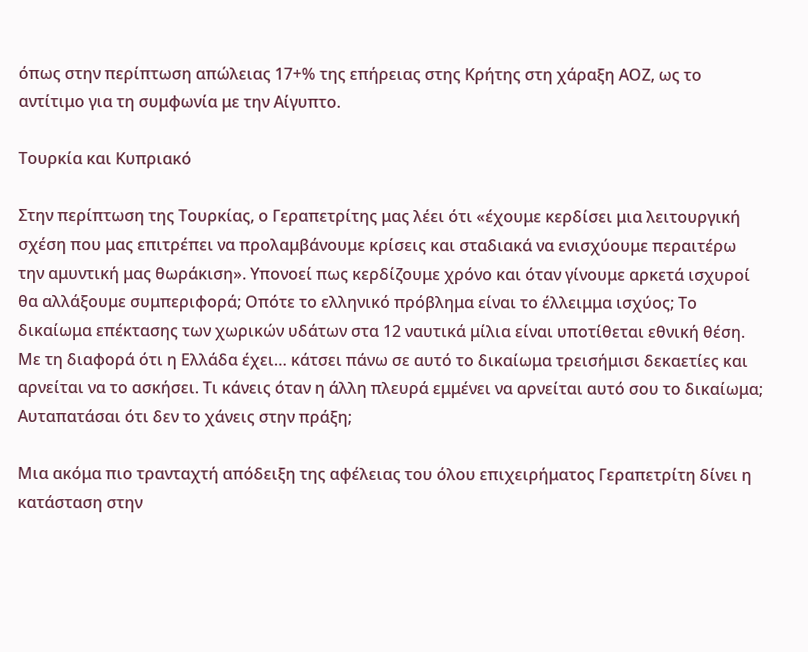όπως στην περίπτωση απώλειας 17+% της επήρειας στης Κρήτης στη χάραξη ΑΟΖ, ως το αντίτιμο για τη συμφωνία με την Αίγυπτο.

Τουρκία και Κυπριακό

Στην περίπτωση της Τουρκίας, ο Γεραπετρίτης μας λέει ότι «έχουμε κερδίσει μια λειτουργική σχέση που μας επιτρέπει να προλαμβάνουμε κρίσεις και σταδιακά να ενισχύουμε περαιτέρω την αμυντική μας θωράκιση». Υπονοεί πως κερδίζουμε χρόνο και όταν γίνουμε αρκετά ισχυροί θα αλλάξουμε συμπεριφορά; Οπότε το ελληνικό πρόβλημα είναι το έλλειμμα ισχύος; Το δικαίωμα επέκτασης των χωρικών υδάτων στα 12 ναυτικά μίλια είναι υποτίθεται εθνική θέση. Με τη διαφορά ότι η Ελλάδα έχει… κάτσει πάνω σε αυτό το δικαίωμα τρεισήμισι δεκαετίες και αρνείται να το ασκήσει. Τι κάνεις όταν η άλλη πλευρά εμμένει να αρνείται αυτό σου το δικαίωμα; Αυταπατάσαι ότι δεν το χάνεις στην πράξη;

Μια ακόμα πιο τρανταχτή απόδειξη της αφέλειας του όλου επιχειρήματος Γεραπετρίτη δίνει η κατάσταση στην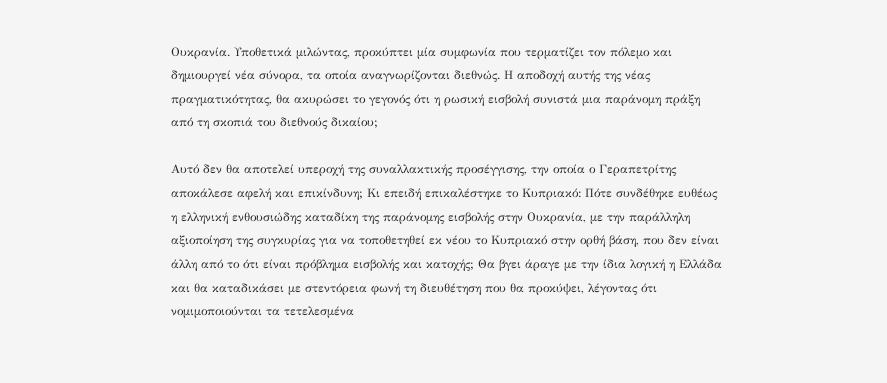Ουκρανία. Υποθετικά μιλώντας, προκύπτει μία συμφωνία που τερματίζει τον πόλεμο και δημιουργεί νέα σύνορα, τα οποία αναγνωρίζονται διεθνώς. Η αποδοχή αυτής της νέας πραγματικότητας, θα ακυρώσει το γεγονός ότι η ρωσική εισβολή συνιστά μια παράνομη πράξη από τη σκοπιά του διεθνούς δικαίου;

Αυτό δεν θα αποτελεί υπεροχή της συναλλακτικής προσέγγισης, την οποία ο Γεραπετρίτης αποκάλεσε αφελή και επικίνδυνη; Κι επειδή επικαλέστηκε το Κυπριακό: Πότε συνδέθηκε ευθέως η ελληνική ενθουσιώδης καταδίκη της παράνομης εισβολής στην Ουκρανία, με την παράλληλη αξιοποίηση της συγκυρίας για να τοποθετηθεί εκ νέου το Κυπριακό στην ορθή βάση, που δεν είναι άλλη από το ότι είναι πρόβλημα εισβολής και κατοχής; Θα βγει άραγε με την ίδια λογική η Ελλάδα και θα καταδικάσει με στεντόρεια φωνή τη διευθέτηση που θα προκύψει, λέγοντας ότι νομιμοποιούνται τα τετελεσμένα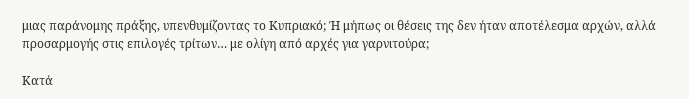μιας παράνομης πράξης, υπενθυμίζοντας το Κυπριακό; Ή μήπως οι θέσεις της δεν ήταν αποτέλεσμα αρχών, αλλά προσαρμογής στις επιλογές τρίτων… με ολίγη από αρχές για γαρνιτούρα;

Κατά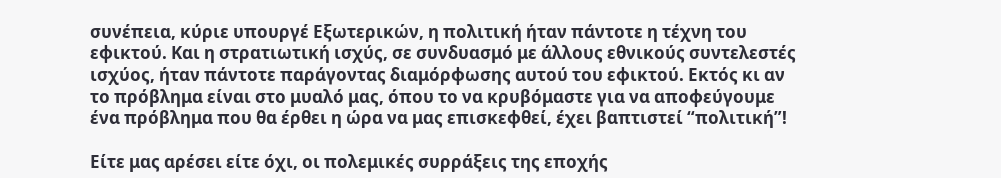συνέπεια, κύριε υπουργέ Εξωτερικών, η πολιτική ήταν πάντοτε η τέχνη του εφικτού. Και η στρατιωτική ισχύς, σε συνδυασμό με άλλους εθνικούς συντελεστές ισχύος, ήταν πάντοτε παράγοντας διαμόρφωσης αυτού του εφικτού. Εκτός κι αν το πρόβλημα είναι στο μυαλό μας, όπου το να κρυβόμαστε για να αποφεύγουμε ένα πρόβλημα που θα έρθει η ώρα να μας επισκεφθεί, έχει βαπτιστεί “πολιτική”!

Είτε μας αρέσει είτε όχι, οι πολεμικές συρράξεις της εποχής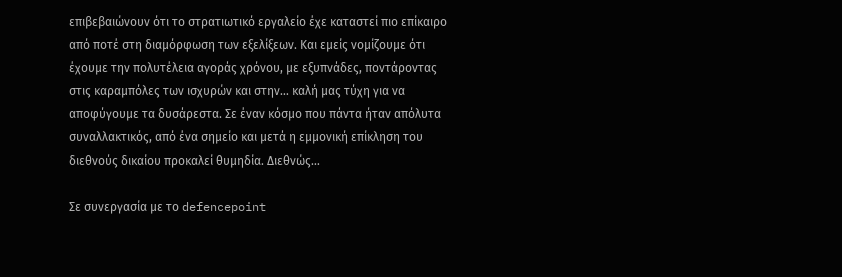επιβεβαιώνουν ότι το στρατιωτικό εργαλείο έχε καταστεί πιο επίκαιρο από ποτέ στη διαμόρφωση των εξελίξεων. Και εμείς νομίζουμε ότι έχουμε την πολυτέλεια αγοράς χρόνου, με εξυπνάδες, ποντάροντας στις καραμπόλες των ισχυρών και στην… καλή μας τύχη για να αποφύγουμε τα δυσάρεστα. Σε έναν κόσμο που πάντα ήταν απόλυτα συναλλακτικός, από ένα σημείο και μετά η εμμονική επίκληση του διεθνούς δικαίου προκαλεί θυμηδία. Διεθνώς…

Σε συνεργασία με το defencepoint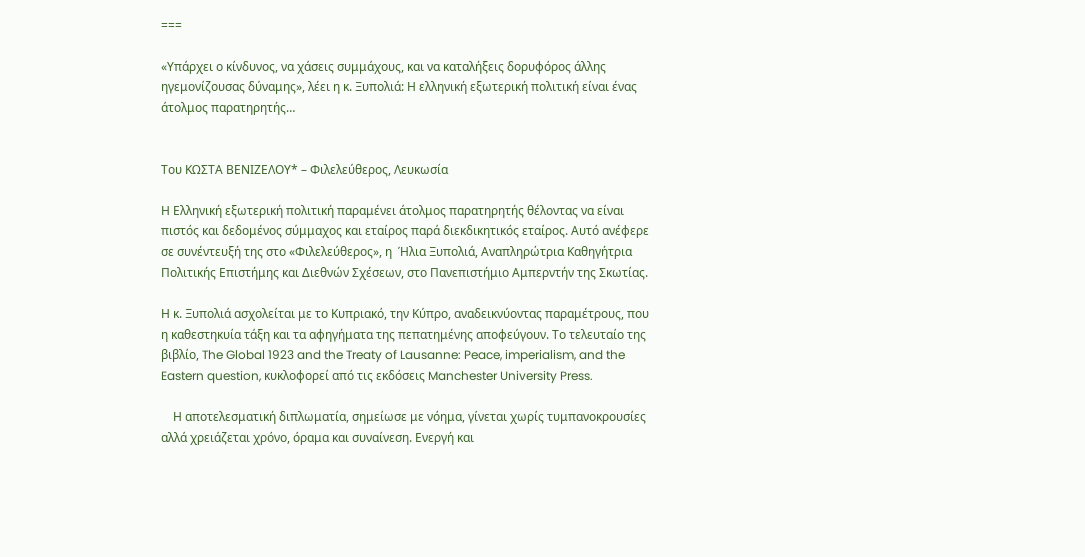===

«Υπάρχει ο κίνδυνος, να χάσεις συμμάχους, και να καταλήξεις δορυφόρος άλλης ηγεμονίζουσας δύναμης», λέει η κ. Ξυπολιά: Η ελληνική εξωτερική πολιτική είναι ένας άτολμος παρατηρητής…


Του ΚΩΣΤΑ ΒΕΝΙΖΕΛΟΥ* – Φιλελεύθερος, Λευκωσία

Η Ελληνική εξωτερική πολιτική παραμένει άτολμος παρατηρητής θέλοντας να είναι πιστός και δεδομένος σύμμαχος και εταίρος παρά διεκδικητικός εταίρος. Αυτό ανέφερε σε συνέντευξή της στο «Φιλελεύθερος», η  Ήλια Ξυπολιά, Αναπληρώτρια Καθηγήτρια Πολιτικής Επιστήμης και Διεθνών Σχέσεων, στο Πανεπιστήμιο Αμπερντήν της Σκωτίας.

Η κ. Ξυπολιά ασχολείται με το Κυπριακό, την Κύπρο, αναδεικνύοντας παραμέτρους, που η καθεστηκυία τάξη και τα αφηγήματα της πεπατημένης αποφεύγουν. Το τελευταίο της βιβλίο, The Global 1923 and the Treaty of Lausanne: Peace, imperialism, and the Eastern question, κυκλοφορεί από τις εκδόσεις Manchester University Press.

    Η αποτελεσματική διπλωματία, σημείωσε με νόημα, γίνεται χωρίς τυμπανοκρουσίες αλλά χρειάζεται χρόνο, όραμα και συναίνεση. Ενεργή και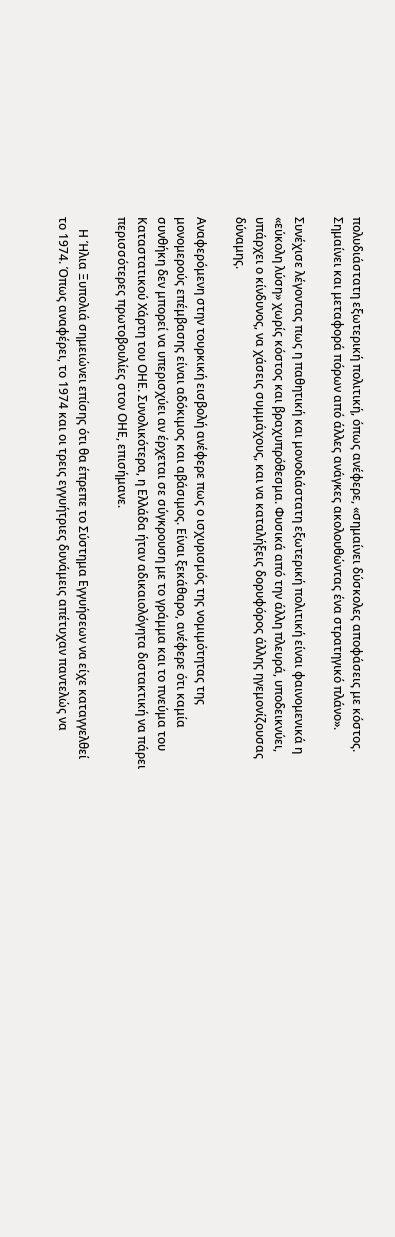πολυδιάστατη εξωτερική πολιτική, όπως ανέφερε, «σημαίνει δύσκολες αποφάσεις με κόστος. Σημαίνει και μεταφορά πόρων από άλλες ανάγκες ακολουθώντας ένα στρατηγικό πλάνο».

Συνέχισε λέγοντας πως η παθητική και μονοδιάστατη εξωτερική πολιτική είναι φαινομενικά η «εύκολη λύση» χωρίς κόστος και βραχυπρόθεσμα. Φυσικά από την άλλη πλευρά, υποδεικνύει, υπάρχει ο κίνδυνος, να χάσεις συμμάχους, και να καταλήξεις δορυφόρος άλλης ηγεμονίζουσας δύναμης.

Αναφερόμενη στην τουρκική εισβολή ανέφερε πως ο ισχυρισμός της νομιμότητας της μονομερούς επέμβασης είναι αδόκιμος και αβάσιμος. Είναι ξεκάθαρο, ανέφερε ότι καμία συνθήκη δεν μπορεί να υπερισχύει αν έρχεται σε σύγκρουση με το γράμμα και το πνεύμα του Καταστατικού Χάρτη του ΟΗΕ. Συνολικότερα, η Ελλάδα ήταν αδικαιολόγητα διστακτική να πάρει περισσότερες πρωτοβουλίες στον ΟΗΕ, επισήμανε.

    Η Ήλια Ξυπολιά σημειώνει επίσης ότι θα έπρεπε το Σύστημα Εγγυήσεων να είχε καταγγελθεί το 1974. Όπως αναφέρει, το 1974 και οι τρεις εγγυήτριες δυνάμεις απέτυχαν παντελώς να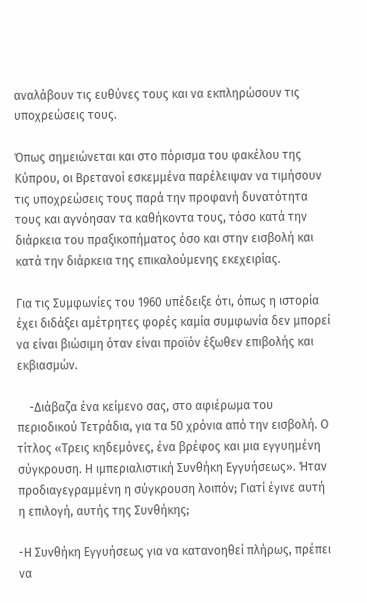αναλάβουν τις ευθύνες τους και να εκπληρώσουν τις υποχρεώσεις τους.

Όπως σημειώνεται και στο πόρισμα του φακέλου της Κύπρου, οι Βρετανοί εσκεμμένα παρέλειψαν να τιμήσουν τις υποχρεώσεις τους παρά την προφανή δυνατότητα τους και αγνόησαν τα καθήκοντα τους, τόσο κατά την διάρκεια του πραξικοπήματος όσο και στην εισβολή και κατά την διάρκεια της επικαλούμενης εκεχειρίας.

Για τις Συμφωνίες του 1960 υπέδειξε ότι, όπως η ιστορία έχει διδάξει αμέτρητες φορές καμία συμφωνία δεν μπορεί να είναι βιώσιμη όταν είναι προϊόν έξωθεν επιβολής και εκβιασμών.

    -Διάβαζα ένα κείμενο σας, στο αφιέρωμα του περιοδικού Τετράδια, για τα 50 χρόνια από την εισβολή. Ο τίτλος «Τρεις κηδεμόνες, ένα βρέφος και μια εγγυημένη σύγκρουση. Η ιμπεριαλιστική Συνθήκη Εγγυήσεως». Ήταν προδιαγεγραμμένη η σύγκρουση λοιπόν; Γιατί έγινε αυτή η επιλογή, αυτής της Συνθήκης;

-Η Συνθήκη Εγγυήσεως για να κατανοηθεί πλήρως, πρέπει να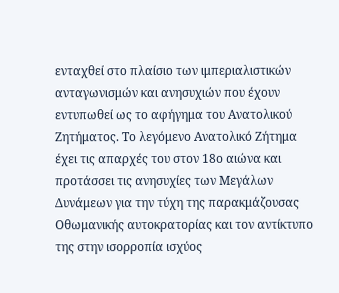ενταχθεί στο πλαίσιο των ιμπεριαλιστικών ανταγωνισμών και ανησυχιών που έχουν εντυπωθεί ως το αφήγημα του Ανατολικού Ζητήματος. Το λεγόμενο Ανατολικό Ζήτημα έχει τις απαρχές του στον 18ο αιώνα και προτάσσει τις ανησυχίες των Μεγάλων Δυνάμεων για την τύχη της παρακμάζουσας Οθωμανικής αυτοκρατορίας και τον αντίκτυπο της στην ισορροπία ισχύος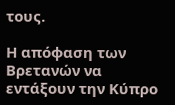τους.

Η απόφαση των Βρετανών να εντάξουν την Κύπρο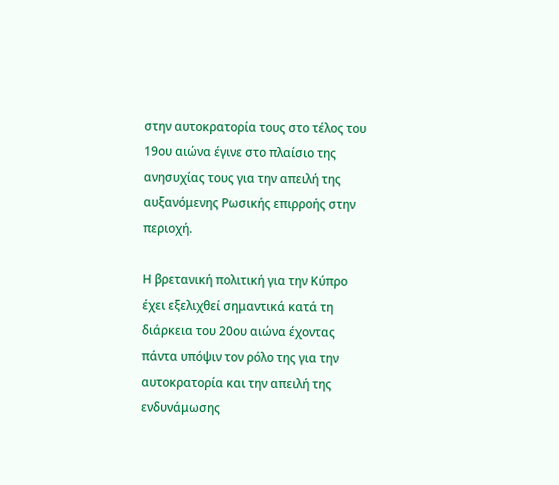στην αυτοκρατορία τους στο τέλος του 19ου αιώνα έγινε στο πλαίσιο της ανησυχίας τους για την απειλή της αυξανόμενης Ρωσικής επιρροής στην περιοχή.

Η βρετανική πολιτική για την Κύπρο έχει εξελιχθεί σημαντικά κατά τη διάρκεια του 20ου αιώνα έχοντας πάντα υπόψιν τον ρόλο της για την αυτοκρατορία και την απειλή της ενδυνάμωσης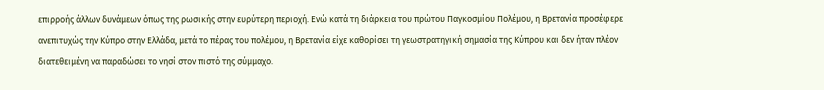επιρροής άλλων δυνάμεων όπως της ρωσικής στην ευρύτερη περιοχή. Ενώ κατά τη διάρκεια του πρώτου Παγκοσμίου Πολέμου, η Βρετανία προσέφερε ανεπιτυχώς την Κύπρο στην Ελλάδα, μετά το πέρας του πολέμου, η Βρετανία είχε καθορίσει τη γεωστρατηγική σημασία της Κύπρου και δεν ήταν πλέον διατεθειμένη να παραδώσει το νησί στον πιστό της σύμμαχο.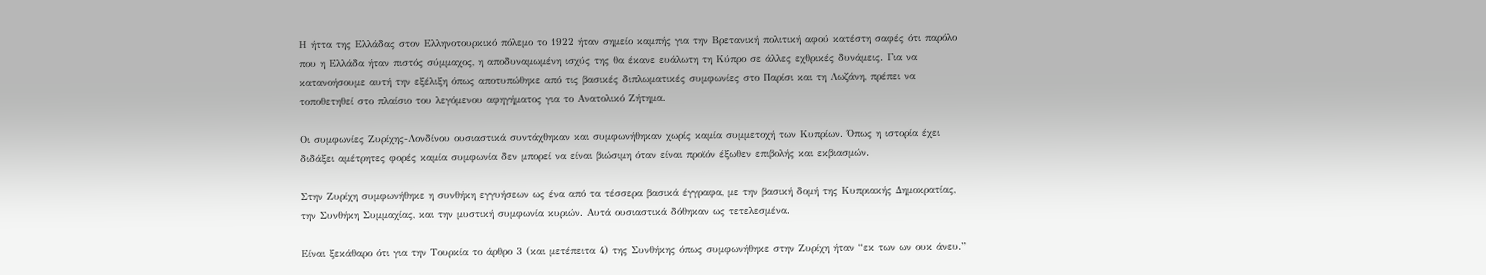Η ήττα της Ελλάδας στον Ελληνοτουρκικό πόλεμο το 1922 ήταν σημείο καμπής για την Βρετανική πολιτική αφού κατέστη σαφές ότι παρόλο που η Ελλάδα ήταν πιστός σύμμαχος, η αποδυναμωμένη ισχύς της θα έκανε ευάλωτη τη Κύπρο σε άλλες εχθρικές δυνάμεις. Για να κατανοήσουμε αυτή την εξέλιξη όπως αποτυπώθηκε από τις βασικές διπλωματικές συμφωνίες στο Παρίσι και τη Λωζάνη, πρέπει να τοποθετηθεί στο πλαίσιο του λεγόμενου αφηγήματος για το Ανατολικό Ζήτημα.

Οι συμφωνίες Ζυρίχης-Λονδίνου ουσιαστικά συντάχθηκαν και συμφωνήθηκαν χωρίς καμία συμμετοχή των Κυπρίων. Όπως η ιστορία έχει διδάξει αμέτρητες φορές καμία συμφωνία δεν μπορεί να είναι βιώσιμη όταν είναι προϊόν έξωθεν επιβολής και εκβιασμών.

Στην Ζυρίχη συμφωνήθηκε η συνθήκη εγγυήσεων ως ένα από τα τέσσερα βασικά έγγραφα, με την βασική δομή της Κυπριακής Δημοκρατίας, την Συνθήκη Συμμαχίας, και την μυστική συμφωνία κυριών. Αυτά ουσιαστικά δόθηκαν ως τετελεσμένα.

Είναι ξεκάθαρο ότι για την Τουρκία το άρθρο 3 (και μετέπειτα 4) της Συνθήκης όπως συμφωνήθηκε στην Ζυρίχη ήταν “εκ των ων ουκ άνευ.”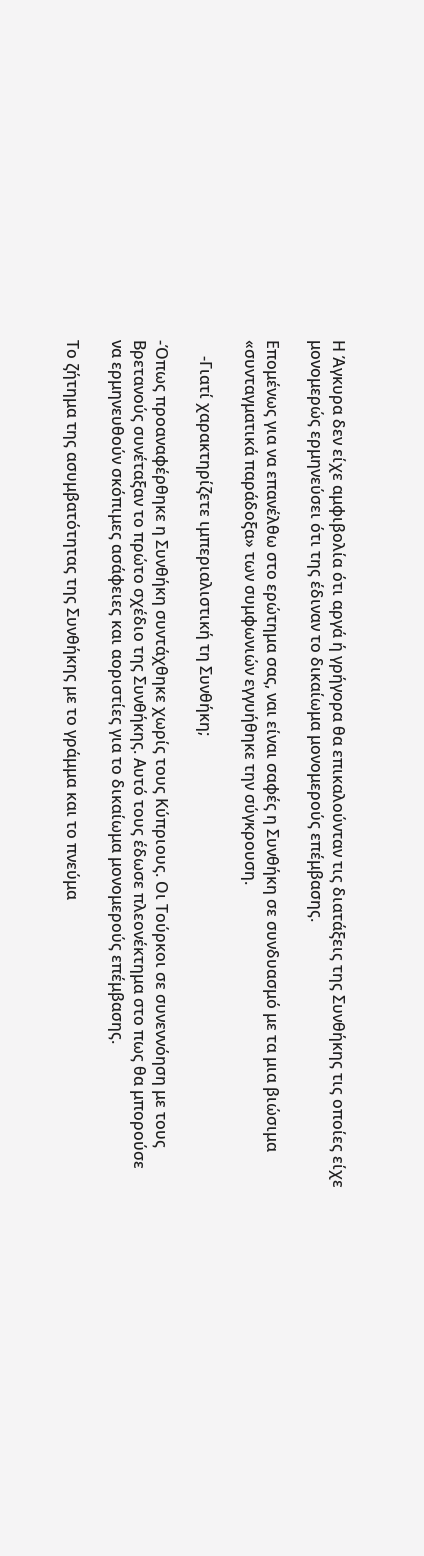Η Άγκυρα δεν είχε αμφιβολία ότι αργά ή γρήγορα θα επικαλούνταν τις διατάξεις της Συνθήκης τις οποίες είχε μονομερώς ερμηνεύσει ότι της έδιναν το δικαίωμα μονομερούς επέμβασης.

Επομένως για να επανέλθω στο ερώτημα σας, ναι είναι σαφές η Συνθήκη σε συνδυασμό με τα μια βιώσιμα «συνταγματικά παράδοξα» των συμφωνιών εγγυήθηκε την σύγκρουση.

    -Γιατί χαρακτηρίζετε ιμπεριαλιστική τη Συνθήκη;

-Όπως προαναφέρθηκε η Συνθήκη συντάχθηκε χωρίς τους Κύπριους. Οι Τούρκοι σε συνεννόηση με τους Βρετανούς συνέταξαν το πρώτο σχέδιο της Συνθήκης. Αυτό τους έδωσε πλεονέκτημα στο πως θα μπορούσε να ερμηνευθούν σκόπιμες ασάφειες και αοριστίες για το δικαίωμα μονομερούς επέμβασης.

Το ζήτημα της ασυμβατότητας της Συνθήκης με το γράμμα και το πνεύμα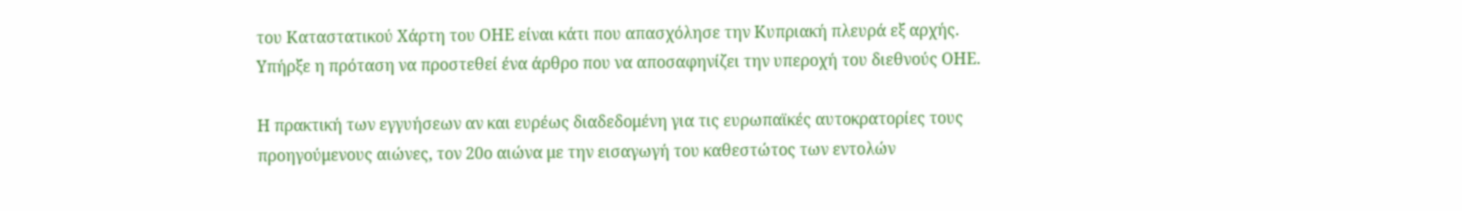του Καταστατικού Χάρτη του ΟΗΕ είναι κάτι που απασχόλησε την Κυπριακή πλευρά εξ αρχής. Υπήρξε η πρόταση να προστεθεί ένα άρθρο που να αποσαφηνίζει την υπεροχή του διεθνούς ΟΗΕ.

Η πρακτική των εγγυήσεων αν και ευρέως διαδεδομένη για τις ευρωπαϊκές αυτοκρατορίες τους προηγούμενους αιώνες, τον 20ο αιώνα με την εισαγωγή του καθεστώτος των εντολών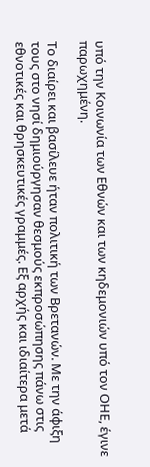υπό την Κοινωνία των Εθνών και των κηδεμονιών υπό τον ΟΗΕ, έγινε παρωχημένη.

Το διαίρει και βασίλευε ήταν πολιτική των Βρετανών. Με την άφιξη τους στο νησί δημιούργησαν θεσμούς εκπροσώπησης πάνω στις εθνοτικές και θρησκευτικές γραμμές. Εξ αρχής και ιδιαίτερα μετά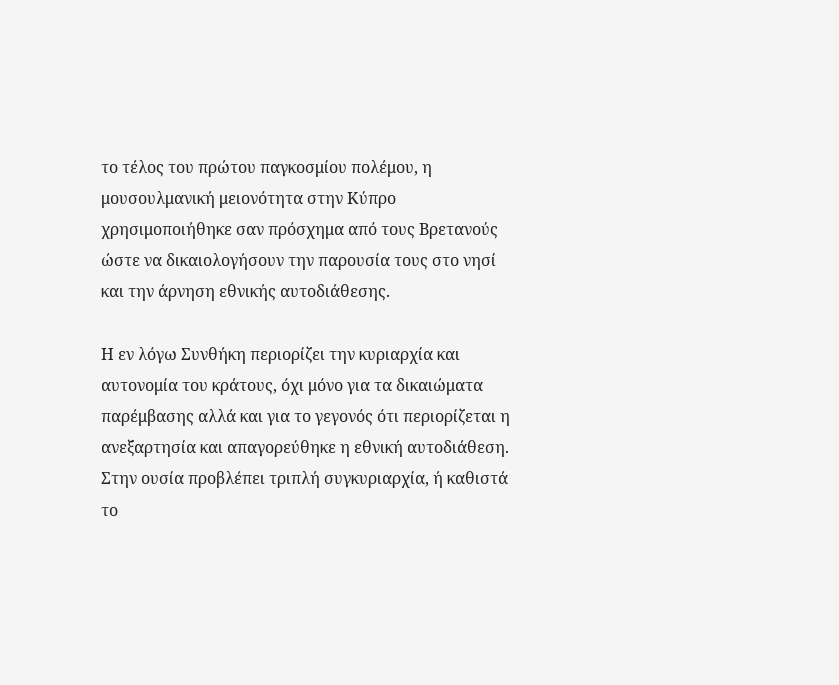το τέλος του πρώτου παγκοσμίου πολέμου, η μουσουλμανική μειονότητα στην Κύπρο χρησιμοποιήθηκε σαν πρόσχημα από τους Βρετανούς ώστε να δικαιολογήσουν την παρουσία τους στο νησί και την άρνηση εθνικής αυτοδιάθεσης.

Η εν λόγω Συνθήκη περιορίζει την κυριαρχία και αυτονομία του κράτους, όχι μόνο για τα δικαιώματα παρέμβασης αλλά και για το γεγονός ότι περιορίζεται η ανεξαρτησία και απαγορεύθηκε η εθνική αυτοδιάθεση. Στην ουσία προβλέπει τριπλή συγκυριαρχία, ή καθιστά το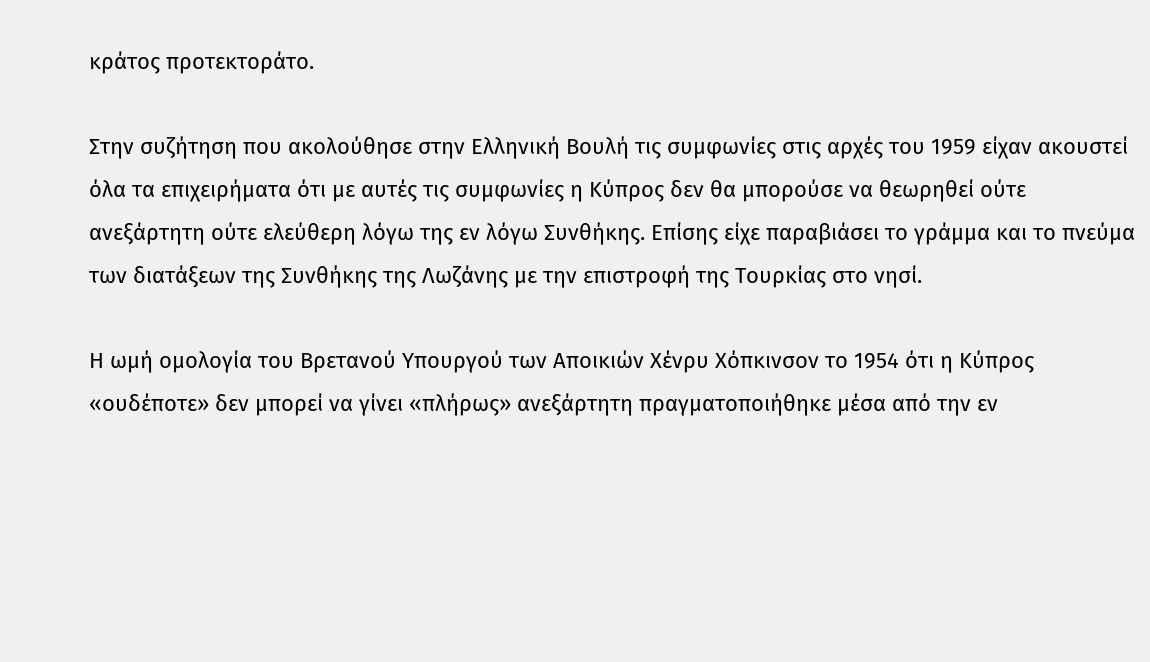κράτος προτεκτοράτο.

Στην συζήτηση που ακολούθησε στην Ελληνική Βουλή τις συμφωνίες στις αρχές του 1959 είχαν ακουστεί όλα τα επιχειρήματα ότι με αυτές τις συμφωνίες η Κύπρος δεν θα μπορούσε να θεωρηθεί ούτε ανεξάρτητη ούτε ελεύθερη λόγω της εν λόγω Συνθήκης. Επίσης είχε παραβιάσει το γράμμα και το πνεύμα των διατάξεων της Συνθήκης της Λωζάνης με την επιστροφή της Τουρκίας στο νησί.

Η ωμή ομολογία του Βρετανού Υπουργού των Αποικιών Χένρυ Χόπκινσον το 1954 ότι η Κύπρος «ουδέποτε» δεν μπορεί να γίνει «πλήρως» ανεξάρτητη πραγματοποιήθηκε μέσα από την εν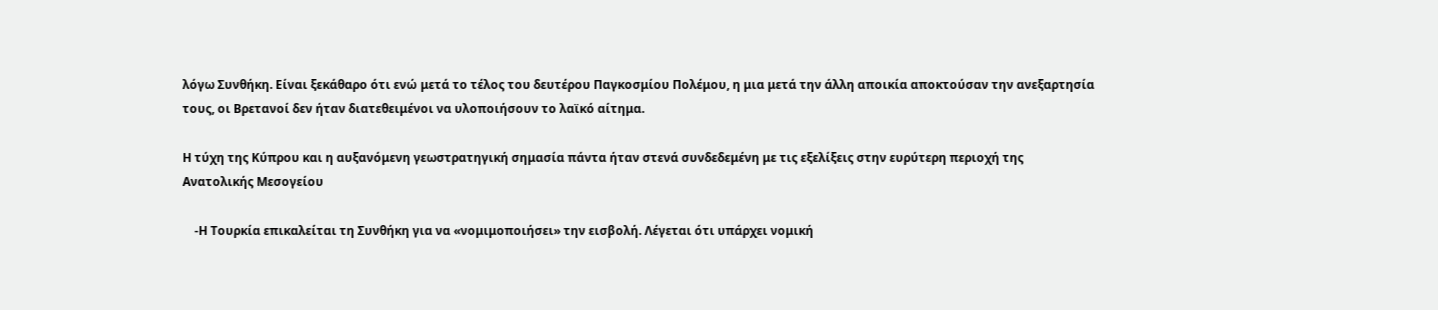λόγω Συνθήκη. Είναι ξεκάθαρο ότι ενώ μετά το τέλος του δευτέρου Παγκοσμίου Πολέμου, η μια μετά την άλλη αποικία αποκτούσαν την ανεξαρτησία τους, οι Βρετανοί δεν ήταν διατεθειμένοι να υλοποιήσουν το λαϊκό αίτημα.

Η τύχη της Κύπρου και η αυξανόμενη γεωστρατηγική σημασία πάντα ήταν στενά συνδεδεμένη με τις εξελίξεις στην ευρύτερη περιοχή της Ανατολικής Μεσογείου

    -Η Τουρκία επικαλείται τη Συνθήκη για να «νομιμοποιήσει» την εισβολή. Λέγεται ότι υπάρχει νομική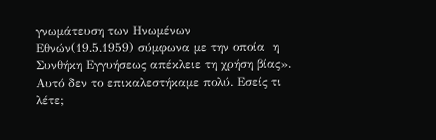γνωμάτευση των Ηνωμένων Εθνών(19.5.1959) σύμφωνα με την οποία  η Συνθήκη Εγγυήσεως απέκλειε τη χρήση βίας». Αυτό δεν το επικαλεστήκαμε πολύ. Εσείς τι λέτε;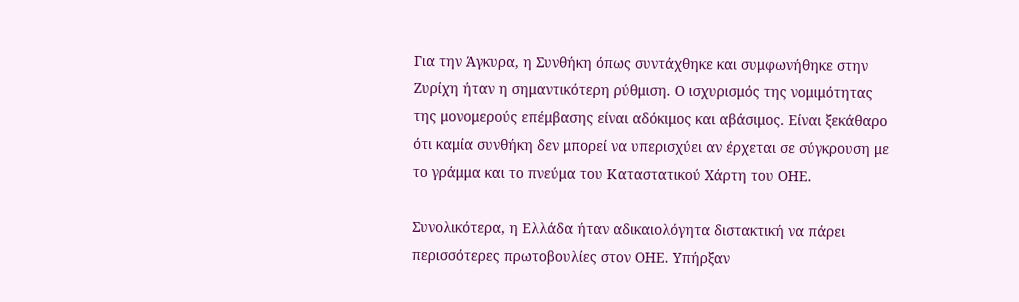Για την Άγκυρα, η Συνθήκη όπως συντάχθηκε και συμφωνήθηκε στην Ζυρίχη ήταν η σημαντικότερη ρύθμιση. Ο ισχυρισμός της νομιμότητας της μονομερούς επέμβασης είναι αδόκιμος και αβάσιμος. Είναι ξεκάθαρο ότι καμία συνθήκη δεν μπορεί να υπερισχύει αν έρχεται σε σύγκρουση με το γράμμα και το πνεύμα του Καταστατικού Χάρτη του ΟΗΕ.

Συνολικότερα, η Ελλάδα ήταν αδικαιολόγητα διστακτική να πάρει περισσότερες πρωτοβουλίες στον ΟΗΕ. Υπήρξαν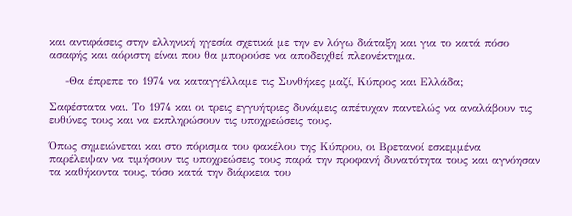και αντιφάσεις στην ελληνική ηγεσία σχετικά με την εν λόγω διάταξη και για το κατά πόσο ασαφής και αόριστη είναι που θα μπορούσε να αποδειχθεί πλεονέκτημα.

    -Θα έπρεπε το 1974 να καταγγέλλαμε τις Συνθήκες μαζί, Κύπρος και Ελλάδα;

Σαφέστατα ναι. Το 1974 και οι τρεις εγγυήτριες δυνάμεις απέτυχαν παντελώς να αναλάβουν τις ευθύνες τους και να εκπληρώσουν τις υποχρεώσεις τους.

Όπως σημειώνεται και στο πόρισμα του φακέλου της Κύπρου, οι Βρετανοί εσκεμμένα παρέλειψαν να τιμήσουν τις υποχρεώσεις τους παρά την προφανή δυνατότητα τους και αγνόησαν τα καθήκοντα τους, τόσο κατά την διάρκεια του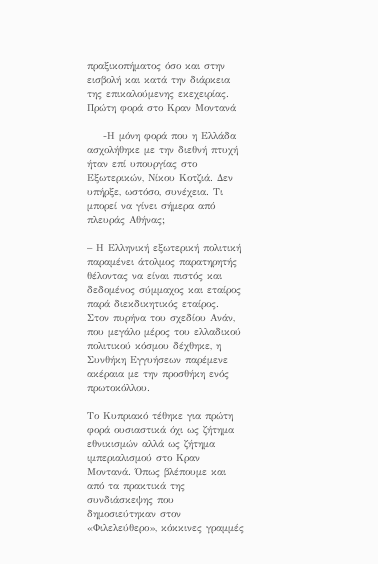πραξικοπήματος όσο και στην εισβολή και κατά την διάρκεια της επικαλούμενης εκεχειρίας.
Πρώτη φορά στο Κραν Μοντανά

    -Η μόνη φορά που η Ελλάδα ασχολήθηκε με την διεθνή πτυχή ήταν επί υπουργίας στο Εξωτερικών, Νίκου Κοτζιά. Δεν υπήρξε, ωστόσο, συνέχεια. Τι μπορεί να γίνει σήμερα από πλευράς Αθήνας;

– Η Ελληνική εξωτερική πολιτική παραμένει άτολμος παρατηρητής θέλοντας να είναι πιστός και δεδομένος σύμμαχος και εταίρος παρά διεκδικητικός εταίρος. Στον πυρήνα του σχεδίου Ανάν, που μεγάλο μέρος του ελλαδικού πολιτικού κόσμου δέχθηκε, η Συνθήκη Εγγυήσεων παρέμενε ακέραια με την προσθήκη ενός πρωτοκόλλου.

Το Κυπριακό τέθηκε για πρώτη φορά ουσιαστικά όχι ως ζήτημα εθνικισμών αλλά ως ζήτημα ιμπεριαλισμού στο Κραν Μοντανά. Όπως βλέπουμε και από τα πρακτικά της συνδιάσκεψης που δημοσιεύτηκαν στον «Φιλελεύθερο», κόκκινες γραμμές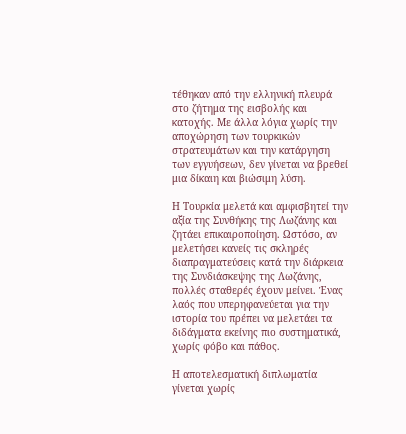τέθηκαν από την ελληνική πλευρά στο ζήτημα της εισβολής και κατοχής. Με άλλα λόγια χωρίς την αποχώρηση των τουρκικών στρατευμάτων και την κατάργηση των εγγυήσεων, δεν γίνεται να βρεθεί μια δίκαιη και βιώσιμη λύση.

Η Τουρκία μελετά και αμφισβητεί την αξία της Συνθήκης της Λωζάνης και ζητάει επικαιροποίηση. Ωστόσο, αν μελετήσει κανείς τις σκληρές διαπραγματεύσεις κατά την διάρκεια της Συνδιάσκεψης της Λωζάνης, πολλές σταθερές έχουν μείνει. Ένας λαός που υπερηφανεύεται για την ιστορία του πρέπει να μελετάει τα διδάγματα εκείνης πιο συστηματικά, χωρίς φόβο και πάθος.

Η αποτελεσματική διπλωματία γίνεται χωρίς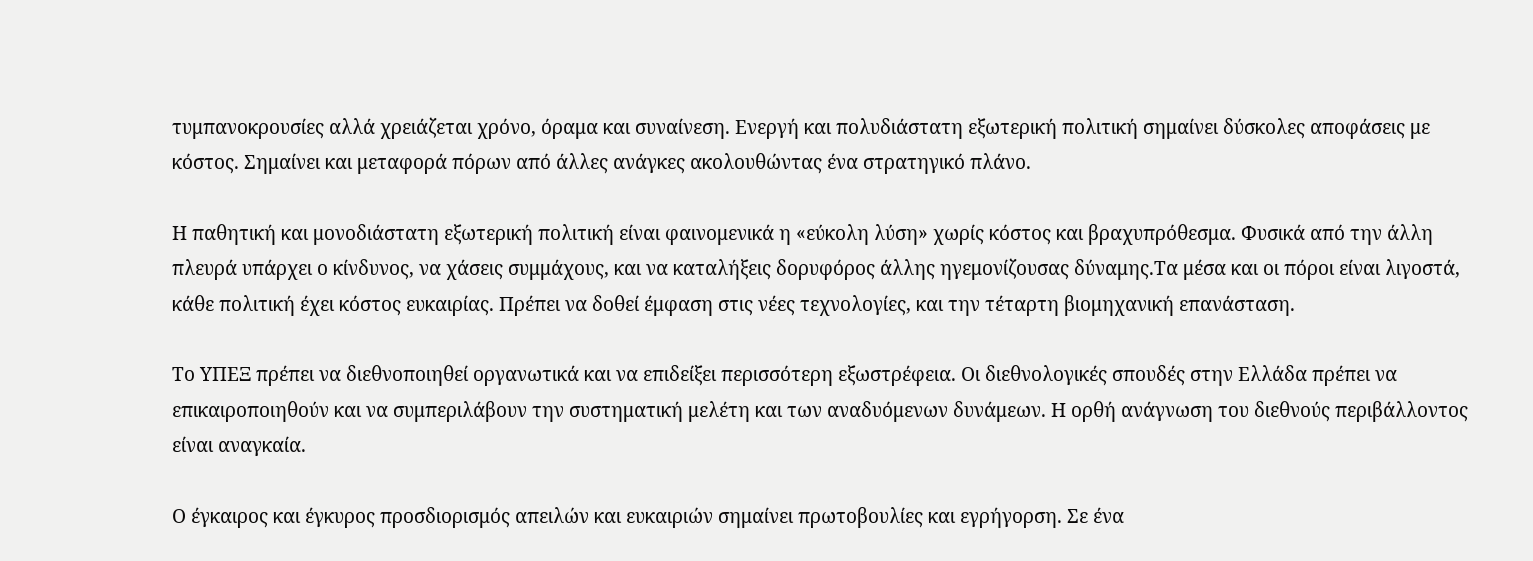τυμπανοκρουσίες αλλά χρειάζεται χρόνο, όραμα και συναίνεση. Ενεργή και πολυδιάστατη εξωτερική πολιτική σημαίνει δύσκολες αποφάσεις με κόστος. Σημαίνει και μεταφορά πόρων από άλλες ανάγκες ακολουθώντας ένα στρατηγικό πλάνο.

Η παθητική και μονοδιάστατη εξωτερική πολιτική είναι φαινομενικά η «εύκολη λύση» χωρίς κόστος και βραχυπρόθεσμα. Φυσικά από την άλλη πλευρά υπάρχει ο κίνδυνος, να χάσεις συμμάχους, και να καταλήξεις δορυφόρος άλλης ηγεμονίζουσας δύναμης.Τα μέσα και οι πόροι είναι λιγοστά, κάθε πολιτική έχει κόστος ευκαιρίας. Πρέπει να δοθεί έμφαση στις νέες τεχνολογίες, και την τέταρτη βιομηχανική επανάσταση.

Το ΥΠΕΞ πρέπει να διεθνοποιηθεί οργανωτικά και να επιδείξει περισσότερη εξωστρέφεια. Οι διεθνολογικές σπουδές στην Ελλάδα πρέπει να επικαιροποιηθούν και να συμπεριλάβουν την συστηματική μελέτη και των αναδυόμενων δυνάμεων. Η ορθή ανάγνωση του διεθνούς περιβάλλοντος είναι αναγκαία.

Ο έγκαιρος και έγκυρος προσδιορισμός απειλών και ευκαιριών σημαίνει πρωτοβουλίες και εγρήγορση. Σε ένα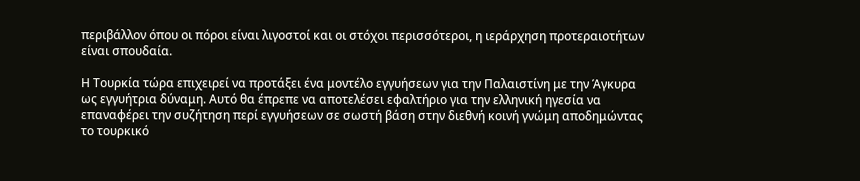περιβάλλον όπου οι πόροι είναι λιγοστοί και οι στόχοι περισσότεροι, η ιεράρχηση προτεραιοτήτων είναι σπουδαία.

Η Τουρκία τώρα επιχειρεί να προτάξει ένα μοντέλο εγγυήσεων για την Παλαιστίνη με την Άγκυρα ως εγγυήτρια δύναμη. Αυτό θα έπρεπε να αποτελέσει εφαλτήριο για την ελληνική ηγεσία να επαναφέρει την συζήτηση περί εγγυήσεων σε σωστή βάση στην διεθνή κοινή γνώμη αποδημώντας το τουρκικό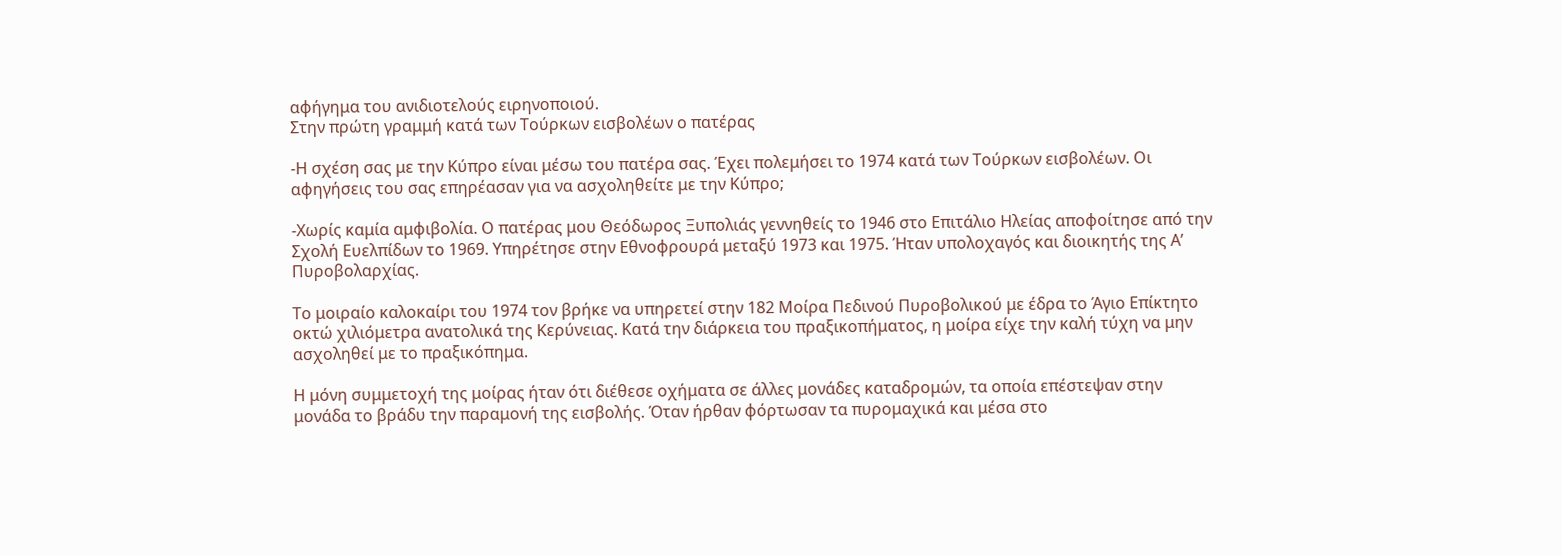αφήγημα του ανιδιοτελούς ειρηνοποιού.
Στην πρώτη γραμμή κατά των Τούρκων εισβολέων ο πατέρας

-Η σχέση σας με την Κύπρο είναι μέσω του πατέρα σας. Έχει πολεμήσει το 1974 κατά των Τούρκων εισβολέων. Οι αφηγήσεις του σας επηρέασαν για να ασχοληθείτε με την Κύπρο;

-Χωρίς καμία αμφιβολία. Ο πατέρας μου Θεόδωρος Ξυπολιάς γεννηθείς το 1946 στο Επιτάλιο Ηλείας αποφοίτησε από την Σχολή Ευελπίδων το 1969. Υπηρέτησε στην Εθνοφρουρά μεταξύ 1973 και 1975. Ήταν υπολοχαγός και διοικητής της Α’ Πυροβολαρχίας.

Το μοιραίο καλοκαίρι του 1974 τον βρήκε να υπηρετεί στην 182 Μοίρα Πεδινού Πυροβολικού με έδρα το Άγιο Επίκτητο οκτώ χιλιόμετρα ανατολικά της Κερύνειας. Κατά την διάρκεια του πραξικοπήματος, η μοίρα είχε την καλή τύχη να μην ασχοληθεί με το πραξικόπημα.

Η μόνη συμμετοχή της μοίρας ήταν ότι διέθεσε οχήματα σε άλλες μονάδες καταδρομών, τα οποία επέστεψαν στην μονάδα το βράδυ την παραμονή της εισβολής. Όταν ήρθαν φόρτωσαν τα πυρομαχικά και μέσα στο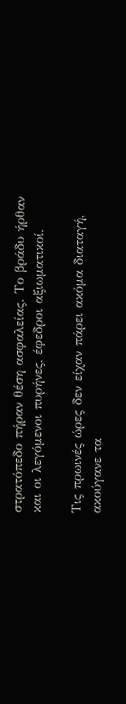στρατόπεδο πήραν θέση ασφαλείας. Το βράδυ ήρθαν και οι λεγόμενοι πυρήνες, έφεδροι αξιωματικοί.

Τις πρωινές ώρες δεν είχαν πάρει ακόμα διαταγή, ακούγανε τα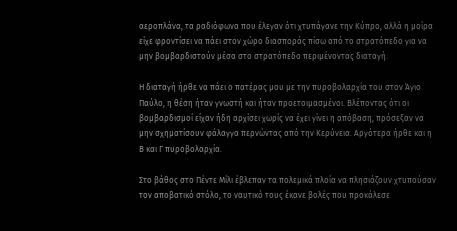αεροπλάνα, τα ραδιόφωνα που έλεγαν ότι χτυπάγανε την Κύπρο, αλλά η μοίρα είχε φροντίσει να πάει στον χώρο διασποράς πίσω από το στρατόπεδο για να μην βομβαρδιστούν μέσα στο στρατόπεδο περιμένοντας διαταγή.

Η διαταγή ήρθε να πάει ο πατέρας μου με την πυροβολαρχία του στον Άγιο Παύλο, η θέση ήταν γνωστή και ήταν προετοιμασμένοι. Βλέποντας ότι οι βομβαρδισμοί είχαν ήδη αρχίσει χωρίς να έχει γίνει η απόβαση, πρόσεξαν να μην σχηματίσουν φάλαγγα περνώντας από την Κερύνεια. Αργότερα ήρθε και η Β και Γ πυροβολαρχία.

Στο βάθος στο Πέντε Μίλι έβλεπαν τα πολεμικά πλοία να πλησιάζουν χτυπούσαν τον αποβατικό στόλο, το ναυτικό τους έκανε βολές που προκάλεσε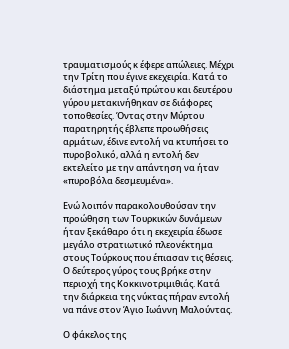τραυματισμούς κ έφερε απώλειες. Μέχρι την Τρίτη που έγινε εκεχειρία. Κατά το διάστημα μεταξύ πρώτου και δευτέρου γύρου μετακινήθηκαν σε διάφορες τοποθεσίες. Όντας στην Μύρτου παρατηρητής έβλεπε προωθήσεις αρμάτων, έδινε εντολή να κτυπήσει το πυροβολικό, αλλά η εντολή δεν εκτελείτο με την απάντηση να ήταν «πυροβόλα δεσμευμένα».

Ενώ λοιπόν παρακολουθούσαν την προώθηση των Τουρκικών δυνάμεων ήταν ξεκάθαρο ότι η εκεχειρία έδωσε μεγάλο στρατιωτικό πλεονέκτημα στους Τούρκους που έπιασαν τις θέσεις. Ο δεύτερος γύρος τους βρήκε στην περιοχή της Κοκκινοτριμιθιάς. Κατά την διάρκεια της νύκτας πήραν εντολή να πάνε στον Άγιο Ιωάννη Μαλούντας.

Ο φάκελος της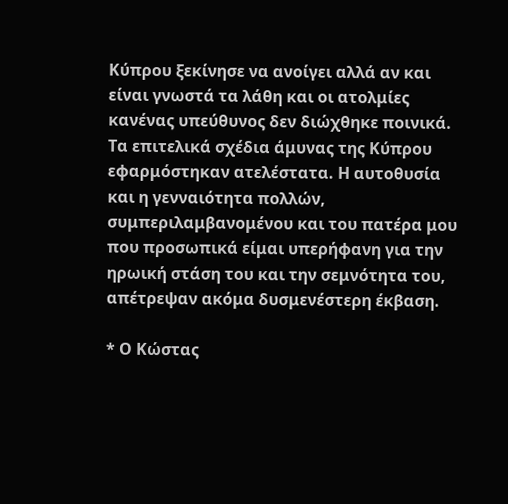Κύπρου ξεκίνησε να ανοίγει αλλά αν και είναι γνωστά τα λάθη και οι ατολμίες κανένας υπεύθυνος δεν διώχθηκε ποινικά. Τα επιτελικά σχέδια άμυνας της Κύπρου εφαρμόστηκαν ατελέστατα. Η αυτοθυσία και η γενναιότητα πολλών, συμπεριλαμβανομένου και του πατέρα μου που προσωπικά είμαι υπερήφανη για την ηρωική στάση του και την σεμνότητα του, απέτρεψαν ακόμα δυσμενέστερη έκβαση.

* Ο Κώστας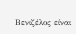Βενιζέλος είναι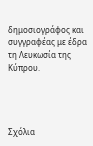δημοσιογράφος και συγγραφέας με έδρα τη Λευκωσία της Κύπρου.




Σχόλια